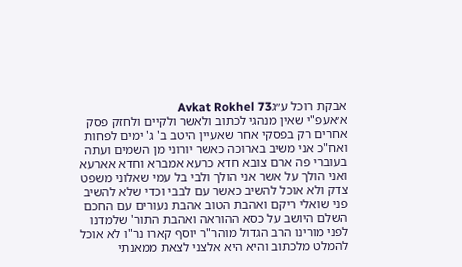אבקת רוכל ע״גAvkat Rokhel 73
א׳אעפ"י שאין מנהגי לכתוב ולאשר ולקיים ולחזק פסק אחרים רק בפסקי אחר שאעיין היטב ב' ג' ימים לפחות ואח"כ אני משיב בארוכה כאשר יורוני מן השמים ועתה בעוברי פה ארם צובא חדא כרעא אמברא וחדא אארעא ואני הולך על אשר אני הולך ולבי בל עמי שאלוני משפט צדק ולא אוכל להשיב כאשר עם לבבי וכדי שלא להשיב פני שואלי ריקם ואהבת הטוב אהבת נעורים עם החכם השלם היושב על כסא ההוראה ואהבת התור' שלמדנו לפני מורינו הרב הגדול מוהר"ר יוסף קארו נר"ו לא אוכל להמלט מלכתוב והיא היא אלצני לצאת ממאנתי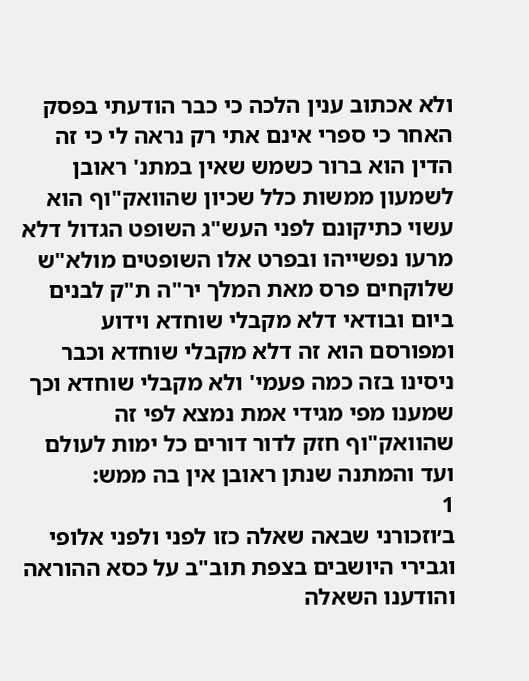ולא אכתוב ענין הלכה כי כבר הודעתי בפסק האחר כי ספרי אינם אתי רק נראה לי כי זה הדין הוא ברור כשמש שאין במתנ' ראובן לשמעון ממשות כלל שכיון שהוואק"וף הוא עשוי כתיקונם לפני העש"ג השופט הגדול דלא מרעו נפשייהו ובפרט אלו השופטים מולא"ש שלוקחים פרס מאת המלך יר"ה ת"ק לבנים ביום ובודאי דלא מקבלי שוחדא וידוע ומפורסם הוא זה דלא מקבלי שוחדא וכבר ניסינו בזה כמה פעמי' ולא מקבלי שוחדא וכך שמענו מפי מגידי אמת נמצא לפי זה שהוואק"וף חזק לדור דורים כל ימות לעולם ועד והמתנה שנתן ראובן אין בה ממש:
1
ב׳וזכורני שבאה שאלה כזו לפני ולפני אלופי וגבירי היושבים בצפת תוב"ב על כסא ההוראה והודענו השאלה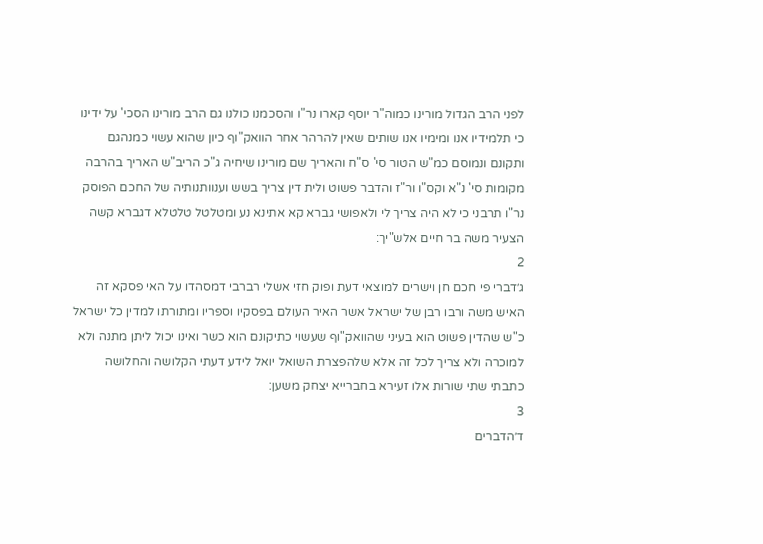לפני הרב הגדול מורינו כמוה"ר יוסף קארו נר"ו והסכמנו כולנו גם הרב מורינו הסכי' על ידינו כי תלמידיו אנו ומימיו אנו שותים שאין להרהר אחר הוואק"וף כיון שהוא עשוי כמנהגם ותקונם ונמוסם כמ"ש הטור סי' ס"ח והאריך שם מורינו שיחיה ג"כ הריב"ש האריך בהרבה מקומות סי' נ"א וקס"ו ור"ז והדבר פשוט ולית דין צריך בשש וענוותנותיה של החכם הפוסק נר"ו תרבני כי לא היה צריך לי ולאפושי גברא קא אתינא נע ומטלטל טלטלא דגברא קשה הצעיר משה בר חיים אלש"יך:
2
ג׳דברי פי חכם חן וישרים למוצאי דעת ופוק חזי אשלי רברבי דמסהדו על האי פסקא זה האיש משה ורבו רבן של ישראל אשר האיר העולם בפסקיו וספריו ומתורתו למדין כל ישראל כ"ש שהדין פשוט הוא בעיני שהוואק"וף שעשוי כתיקונם הוא כשר ואינו יכול ליתן מתנה ולא למוכרה ולא צריך לכל זה אלא שלהפצרת השואל יואל לידע דעתי הקלושה והחלושה כתבתי שתי שורות אלו זעירא בחברייא יצחק משען:
3
ד׳הדברים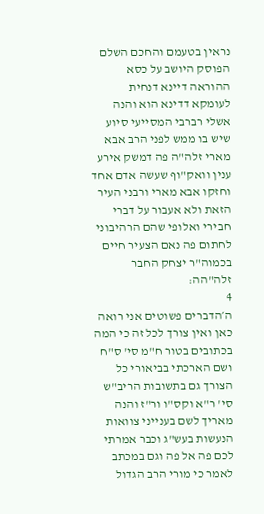נראין בטעמם והחכם השלם הפוסק היושב על כסא ההוראה דיינא דנחית לעומקא דדינא הוא והנה אשלי רברבי המסייעי סיוע שיש בו ממש לפני הרב אבא מארי זלה"ה פה דמשק אירע ענין וואק"וף שעשה אדם אחד וחזקו אבא מארי ורבני העיר הזאת ולא אעבור על דברי חבירי ואלופי שהם הרהיבוני לחתום פה נאם הצעיר חיים בכמוה"ר יצחק החבר זלה"הה:
4
ה׳הדברים פשוטים אני רואה כאן ואין צורך לכל זה כי המה בכתובים בטור ח"מ סי' ס"ח ושם הארכתי בביאורי כל הצורך גם בתשובות הריב"ש סי' ר"א וקס"ו ור"ז והנה מאריך לשם בענייני צוואות הנעשות בעש"ג וכבר אמרתי לכם פה אל פה וגם במכתב לאמר כי מורי הרב הגדול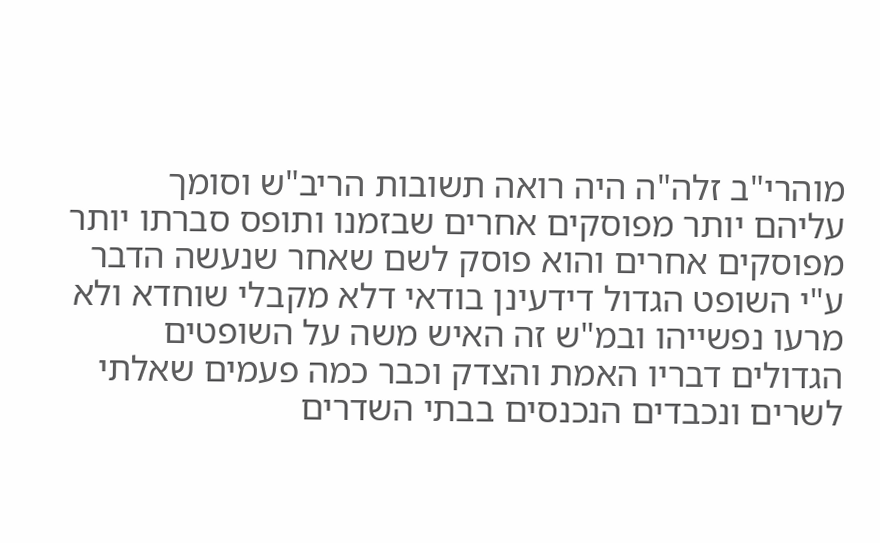מוהרי"ב זלה"ה היה רואה תשובות הריב"ש וסומך עליהם יותר מפוסקים אחרים שבזמנו ותופס סברתו יותר מפוסקים אחרים והוא פוסק לשם שאחר שנעשה הדבר ע"י השופט הגדול דידעינן בודאי דלא מקבלי שוחדא ולא מרעו נפשייהו ובמ"ש זה האיש משה על השופטים הגדולים דבריו האמת והצדק וכבר כמה פעמים שאלתי לשרים ונכבדים הנכנסים בבתי השדרים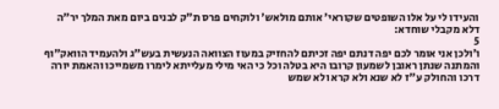והעידו לי על אלו השופטים שקוראי' אותם מולאש' ולוקחים פרס ת"ק לבנים ביום מאת המלך יר"ה דלא מקבלי שוחדא:
5
ו׳ולכן אני אומר לכם יפה דנתם יפה זכיתם להחזיק במעוז הצוואה הנעשית בעש"ג ולהעמיד הוואק"וף והמתנה שנתן ראובן לשמעון קרובו היא בטלה וכל כי האי מילי מעלייתא לימרו משמייכו והאמת יורה דרכו והחולק ע"ז לא שנא ולא קרא ולא שמש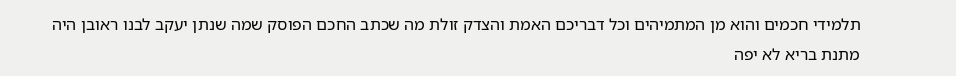תלמידי חכמים והוא מן המתמיהים וכל דבריכם האמת והצדק זולת מה שכתב החכם הפוסק שמה שנתן יעקב לבנו ראובן היה מתנת בריא לא יפה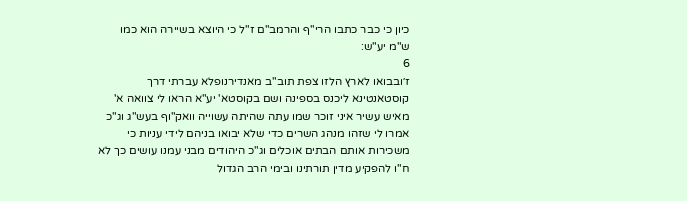כיון כי כבר כתבו הרי"ף והרמב"ם ז"ל כי היוצא בשיירה הוא כמו ש"מ יע"ש:
6
ז׳ובבואו לארץ הלזו צפת תוב"ב מאנדירנופלא עברתי דרך קוסטאנטינא ליכנס בספינה ושם בקוסטא' יע"א הראו לי צוואה א' מאיש עשיר איני זוכר שמו עתה שהיתה עשוייה וואק"וף בעש"ג וג"כ אמרו לי שזהו מנהג השרים כדי שלא יבואו בניהם לידי עניות כי משכירות אותם הבתים אוכלים וג"כ היהודים מבני עמנו עושים כך לא ח"ו להפקיע מדין תורתינו ובימי הרב הגדול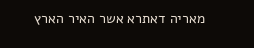מאריה דאתרא אשר האיר הארץ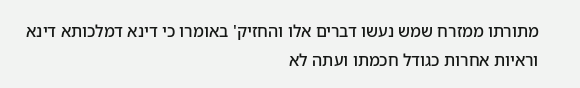מתורתו ממזרח שמש נעשו דברים אלו והחזיק' באומרו כי דינא דמלכותא דינא וראיות אחרות כגודל חכמתו ועתה לא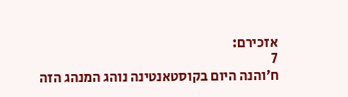אזכירם:
7
ח׳והנה היום בקוסטאנטינה נוהג המנהג הזה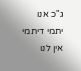ג"כ אנו יתמי דיתמי אין לנו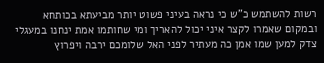רשות להשתמש כ"ש כי נראה בעיני פשוט יותר מביעתא בכותחא ובמקום שאמרו לקצר איני יכול להאריך ומי שחותמו אמת ינחנו במעגלי צדק למען שמו אמן כה מעתיר לפני האל שלומכם ירבה ויפרוץ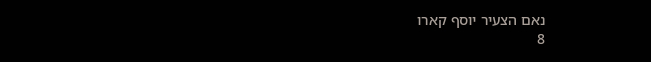נאם הצעיר יוסף קארו
8